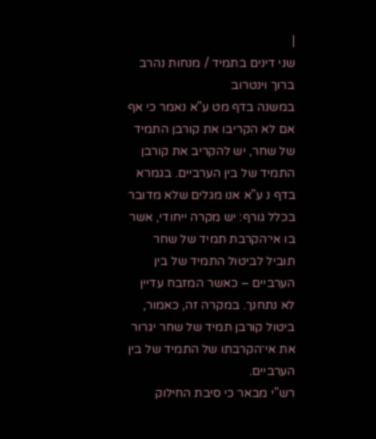|
שני דינים בתמיד / מנחות נהרב ברוך וינטרוב
במשנה בדף מט ע"א נאמר כי אף אם לא הקריבו את קורבן התמיד של שחר, יש להקריב את קורבן התמיד של בין הערביים. בגמרא בדף נ ע"א אנו מגלים שלא מדובר בכלל גורף: יש מקרה ייחודי, אשר בו אי־הקרבת תמיד של שחר תוביל לביטול התמיד של בין הערביים – כאשר המזבח עדיין לא נתחנך. במקרה זה, כאמור, ביטול קורבן תמיד של שחר יגרור את אי־הקרבתו של התמיד של בין הערביים.
רש"י מבאר כי סיבת החילוק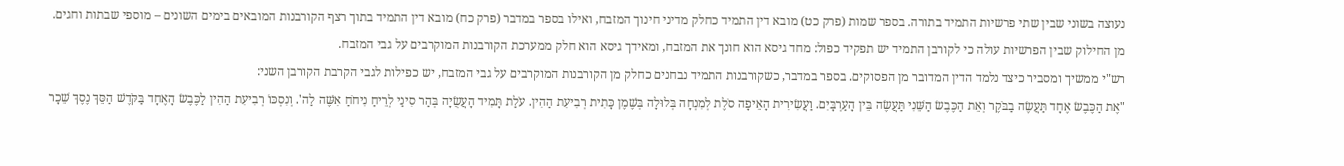נעוצה בשוני שבין שתי פרשיות התמיד בתורה. בספר שמות (פרק כט) מובא דין התמיד כחלק מדיני חינוך המזבח, ואילו בספר במדבר (פרק כח) מובא דין התמיד בתוך רצף הקורבנות המובאים בימים השונים – מוספי שבתות וחגים.
מן החילוק שבין הפרשיות עולה כי לקורבן התמיד יש תפקיד כפול: מחד גיסא הוא חונך את המזבח, ומאידך גיסא הוא חלק ממערכת הקורבנות המוקרבים על גבי המזבח.
רש"י ממשיך ומסביר כיצד נלמד הדין המדובר מן הפסוקים. בספר במדבר, כשקורבנות התמיד נבחנים כחלק מן הקורבנות המוקרבים על גבי המזבח, יש כפילות לגבי הקרבת הקורבן השני:
"אֶת הַכֶּבֶשׂ אֶחָד תַּעֲשֶׂה בַבֹּקֶר וְאֵת הַכֶּבֶשׂ הַשֵּׁנִי תַּעֲשֶׂה בֵּין הָעַרְבָּיִם. וַעֲשִׂירִית הָאֵיפָה סֹלֶת לְמִנְחָה בְּלוּלָה בְּשֶׁמֶן כָּתִית רְבִיעִת הַהִין. עֹלַת תָּמִיד הָעֲשֻׂיָה בְּהַר סִינַי לְרֵיחַ נִיחֹחַ אִשֶּׁה לַה'. וְנִסְכּוֹ רְבִיעִת הַהִין לַכֶּבֶשׂ הָאֶחָד בַּקֹּדֶשׁ הַסֵּךְ נֶסֶךְ שֵׁכָר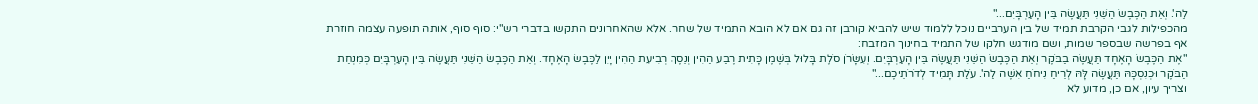לַה'. וְאֵת הַכֶּבֶשׂ הַשֵּׁנִי תַּעֲשֶׂה בֵּין הָעַרְבָּיִם..."
מהכפילות לגבי הקרבת תמיד של בין הערביים נוכל ללמוד שיש להביא קורבן זה גם אם לא הובא התמיד של שחר. אלא שהאחרונים התקשו בדברי רש"י: סוף סוף, אותה תופעה עצמה חוזרת אף בפרשה שבספר שמות, ושם מודגש חלקו של התמיד בחינוך המזבח:
"אֶת הַכֶּבֶשׂ הָאֶחָד תַּעֲשֶׂה בַבֹּקֶר וְאֵת הַכֶּבֶשׂ הַשֵּׁנִי תַּעֲשֶׂה בֵּין הָעַרְבָּיִם. וְעִשָּׂרֹן סֹלֶת בָּלוּל בְּשֶׁמֶן כָּתִית רֶבַע הַהִין וְנֵסֶךְ רְבִיעִת הַהִין יָיִן לַכֶּבֶשׂ הָאֶחָד. וְאֵת הַכֶּבֶשׂ הַשֵּׁנִי תַּעֲשֶׂה בֵּין הָעַרְבָּיִם כְּמִנְחַת הַבֹּקֶר וּכְנִסְכָּהּ תַּעֲשֶׂה לָּהּ לְרֵיחַ נִיחֹחַ אִשֶּׁה לַה'. עֹלַת תָּמִיד לְדֹרֹתֵיכֶם..."
וצריך עיון, אם כן, מדוע לא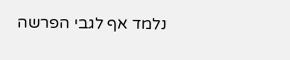נלמד אף לגבי הפרשה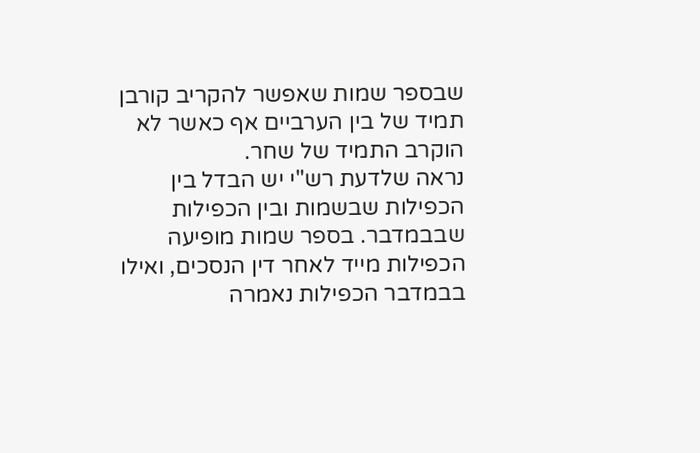שבספר שמות שאפשר להקריב קורבן תמיד של בין הערביים אף כאשר לא הוקרב התמיד של שחר.
נראה שלדעת רש"י יש הבדל בין הכפילות שבשמות ובין הכפילות שבבמדבר. בספר שמות מופיעה הכפילות מייד לאחר דין הנסכים, ואילו בבמדבר הכפילות נאמרה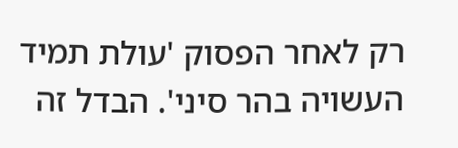רק לאחר הפסוק 'עולת תמיד העשויה בהר סיני'. הבדל זה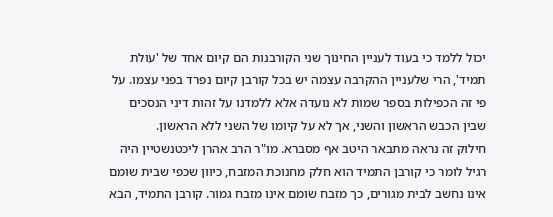יכול ללמד כי בעוד לעניין החינוך שני הקורבנות הם קיום אחד של 'עולת תמיד', הרי שלעניין ההקרבה עצמה יש בכל קורבן קיום נפרד בפני עצמו. על פי זה הכפילות בספר שמות לא נועדה אלא ללמדנו על זהות דיני הנסכים שבין הכבש הראשון והשני, אך לא על קיומו של השני ללא הראשון.
חילוק זה נראה מתבאר היטב אף מסברא. מו"ר הרב אהרן ליכטנשטיין היה רגיל לומר כי קורבן התמיד הוא חלק מחנוכת המזבח, כיוון שכפי שבית שומם אינו נחשב לבית מגורים, כך מזבח שומם אינו מזבח גמור. קורבן התמיד, הבא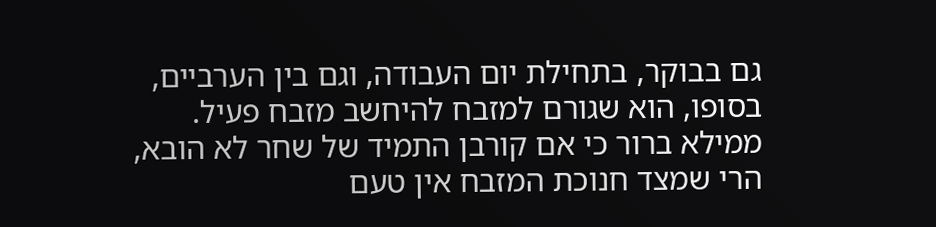גם בבוקר, בתחילת יום העבודה, וגם בין הערביים, בסופו, הוא שגורם למזבח להיחשב מזבח פעיל. ממילא ברור כי אם קורבן התמיד של שחר לא הובא, הרי שמצד חנוכת המזבח אין טעם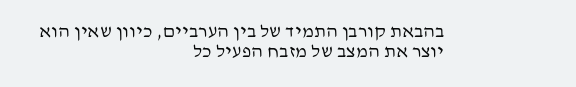בהבאת קורבן התמיד של בין הערביים, כיוון שאין הוא יוצר את המצב של מזבח הפעיל כל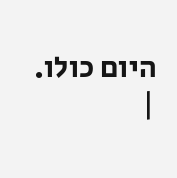היום כולו.
|